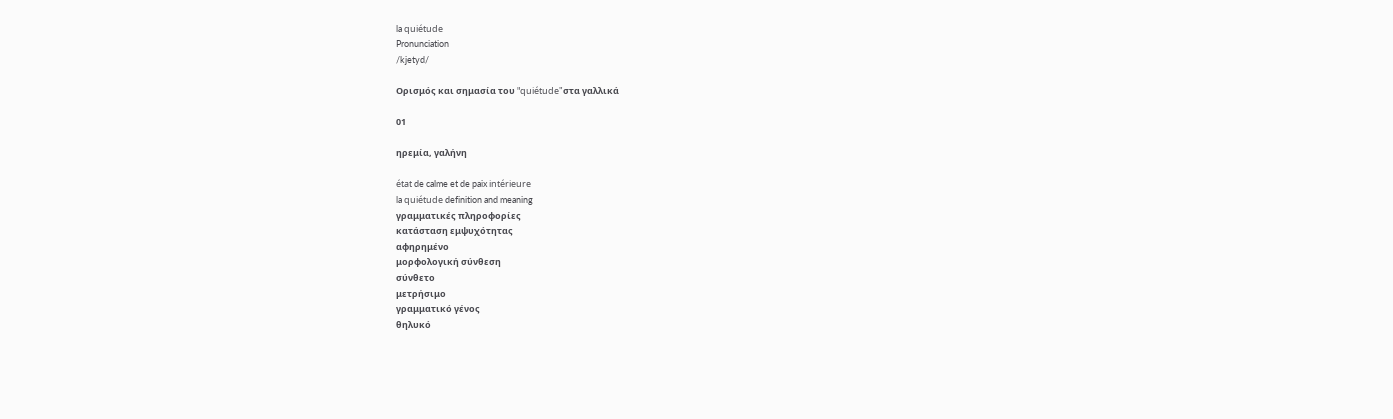la quiétude
Pronunciation
/kjetyd/

Ορισμός και σημασία του "quiétude"στα γαλλικά

01

ηρεμία, γαλήνη

état de calme et de paix intérieure
la quiétude definition and meaning
γραμματικές πληροφορίες
κατάσταση εμψυχότητας
αφηρημένο
μορφολογική σύνθεση
σύνθετο
μετρήσιμο
γραμματικό γένος
θηλυκό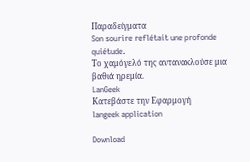Παραδείγματα
Son sourire reflétait une profonde quiétude.
Το χαμόγελό της αντανακλούσε μια βαθιά ηρεμία.
LanGeek
Κατεβάστε την Εφαρμογή
langeek application

Download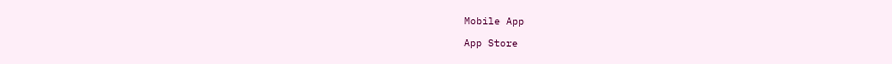Mobile App

App Store